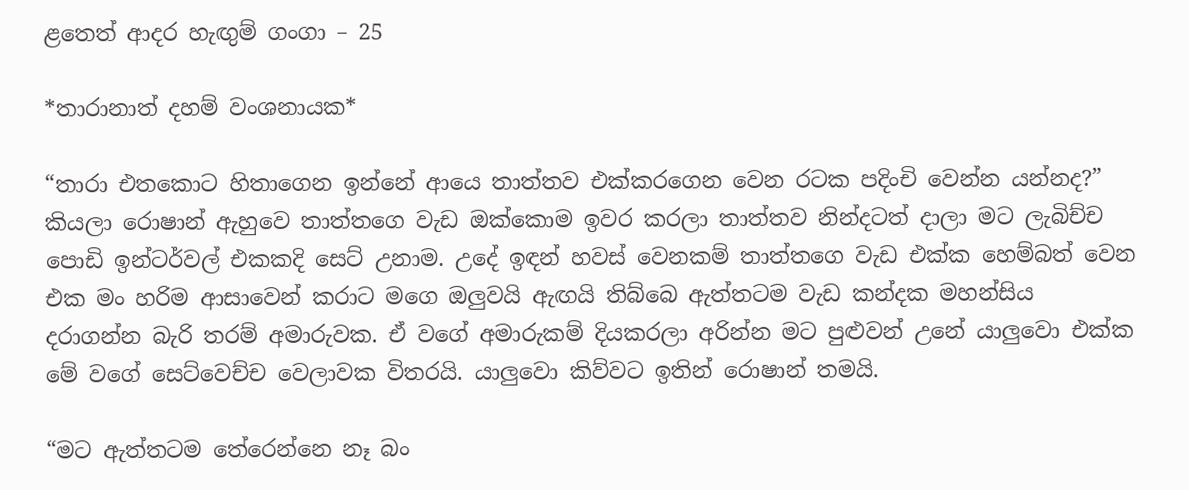ළතෙත් ආදර හැඟුම් ගංගා – 25

*තාරානාත් දහම් වංශනායක*

“තාරා එතකොට හිතාගෙන ඉන්නේ ආයෙ තාත්තව එක්කරගෙන වෙන රටක පදිංචි වෙන්න යන්නද?” කියලා රොෂාන් ඇහුවෙ තාත්තගෙ වැඩ ඔක්කොම ඉවර කරලා තාත්තව නින්දටත් දාලා මට ලැබිච්ච පොඩි ඉන්ටර්වල් එකකදි සෙට් උනාම. උදේ ඉඳන් හවස් වෙනකම් තාත්තගෙ වැඩ එක්ක හෙම්බත් වෙන එක මං හරිම ආසාවෙන් කරාට මගෙ ඔලුවයි ඇඟයි තිබ්බෙ ඇත්තටම වැඩ කන්දක මහන්සිය දරාගන්න බැරි තරම් අමාරුවක. ඒ වගේ අමාරුකම් දියකරලා අරින්න මට පුළුවන් උනේ යාලුවො එක්ක මේ වගේ සෙට්වෙච්ච වෙලාවක විතරයි. යාලුවො කිව්වට ඉතින් රොෂාන් තමයි.

“මට ඇත්තටම තේරෙන්නෙ නෑ බං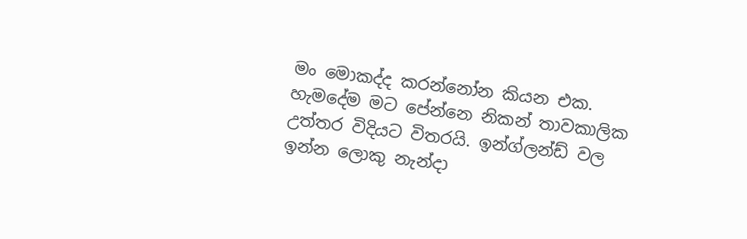මං මොකද්ද කරන්නෝන කියන එක. හැමදේම මට පේන්නෙ නිකන් තාවකාලික උත්තර විදියට විතරයි. ඉන්ග්ලන්ඩ් වල ඉන්න ලොකු නැන්දා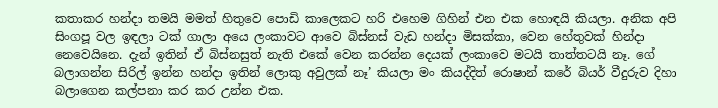කතාකර හන්දා තමයි මමත් හිතුවෙ පොඩි කාලෙකට හරි එහෙම ගිහින් එන එක හොඳයි කියලා. අනික අපි සිංගපූ වල ඉඳලා ටක් ගාලා අයෙ ලංකාවට ආවෙ බිස්නස් වැඩ හන්දා මිසක්කා, වෙන හේතුවක් හින්දා නෙවෙයිනෙ. දැන් ඉතින් ඒ බිස්නසුත් නැති එකේ වෙන කරන්න දෙයක් ලංකාවෙ මටයි තාත්තටයි නෑ. ගේ බලාගන්න සිරිල් ඉන්න හන්දා ඉතින් ලොකු අවුලක් නෑ’ කියලා මං කියද්දිත් රොෂාන් කරේ බියර් වීදුරුව දිහා බලාගෙන කල්පනා කර කර උන්න එක.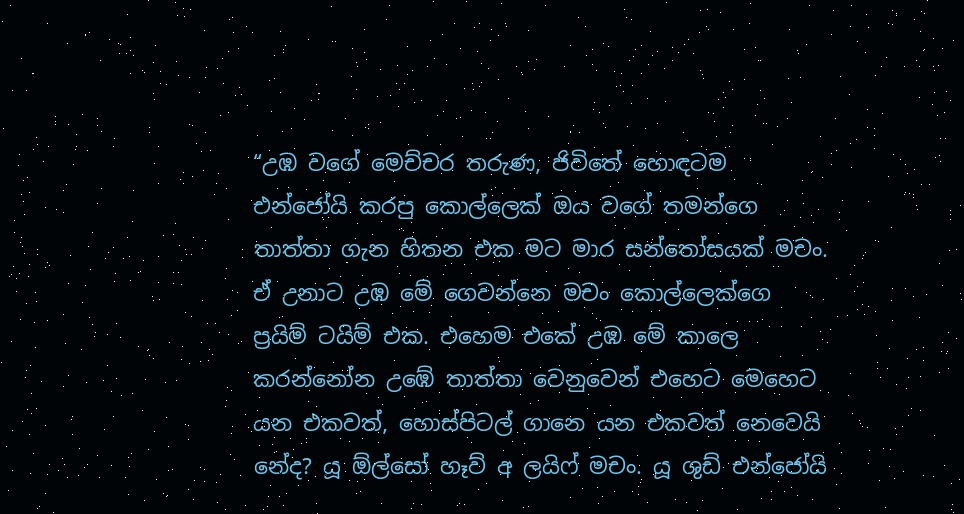“උඹ වගේ මෙච්චර තරුණ, ජිවිතේ හොඳටම එන්ජෝයි කරපු කොල්ලෙක් ඔය වගේ තමන්ගෙ තාත්තා ගැන හිතන එක මට මාර සන්තෝසයක් මචං. ඒ උනාට උඹ මේ ගෙවන්නෙ මචං කොල්ලෙක්ගෙ ප්‍රයිම් ටයිම් එක. එහෙම එකේ උඹ මේ කාලෙ කරන්නෝන උඹේ තාත්තා වෙනුවෙන් එහෙට මෙහෙට යන එකවත්, හොස්පිටල් ගානෙ යන එකවත් නෙවෙයි නේද? යූ ඕල්සෝ හෑව් අ ලයිෆ් මචං. යූ ශුඩ් එන්ජෝයි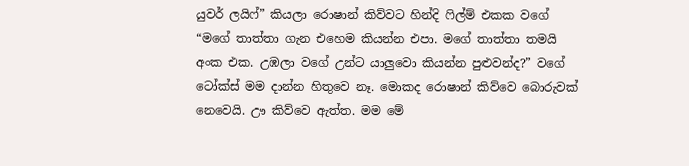යුවර් ලයිෆ්” කියලා රොෂාන් කිව්වට හින්දි ෆිල්ම් එකක වගේ “මගේ තාත්තා ගැන එහෙම කියන්න එපා. මගේ තාත්තා තමයි අංක එක. උඹලා වගේ උන්ට යාලුවො කියන්න පුළුවන්ද?” වගේ ටෝක්ස් මම දාන්න හිතුවෙ නෑ. මොකද රොෂාන් කිව්වෙ බොරුවක් නෙවෙයි. ඌ කිව්වෙ ඇත්ත. මම මේ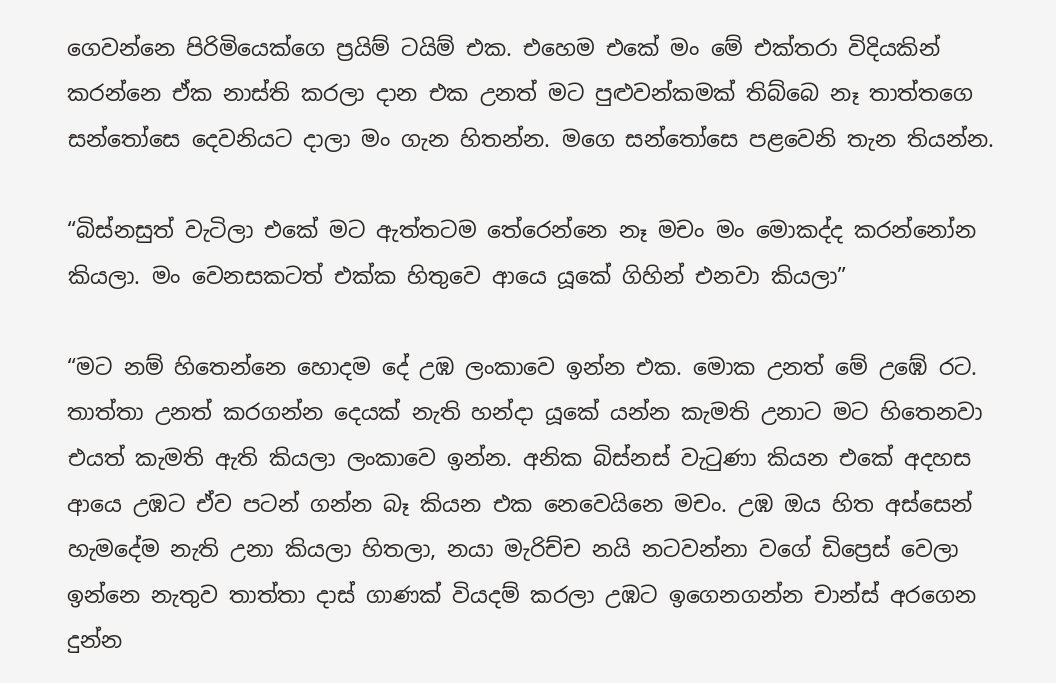ගෙවන්නෙ පිරිමියෙක්ගෙ ප්‍රයිම් ටයිම් එක. එහෙම එකේ මං මේ එක්තරා විදියකින් කරන්නෙ ඒක නාස්ති කරලා දාන එක උනත් මට පුළුවන්කමක් තිබ්බෙ නෑ තාත්තගෙ සන්තෝසෙ දෙවනියට දාලා මං ගැන හිතන්න. මගෙ සන්තෝසෙ පළවෙනි තැන තියන්න.

“බිස්නසුත් වැටිලා එකේ මට ඇත්තටම තේරෙන්නෙ නෑ මචං මං මොකද්ද කරන්නෝන කියලා. මං වෙනසකටත් එක්ක හිතුවෙ ආයෙ යූකේ ගිහින් එනවා කියලා”

“මට නම් හිතෙන්නෙ හොදම දේ උඹ ලංකාවෙ ඉන්න එක. මොක උනත් මේ උඹේ රට. තාත්තා උනත් කරගන්න දෙයක් නැති හන්දා යූකේ යන්න කැමති උනාට මට හිතෙනවා එයත් කැමති ඇති කියලා ලංකාවෙ ඉන්න. අනික බිස්නස් වැටුණා කියන එකේ අදහස ආයෙ උඹට ඒව පටන් ගන්න බෑ කියන එක නෙවෙයිනෙ මචං. උඹ ඔය හිත අස්සෙන් හැමදේම නැති උනා කියලා හිතලා, නයා මැරිච්ච නයි නටවන්නා වගේ ඩිප්‍රෙස් වෙලා ඉන්නෙ නැතුව තාත්තා දාස් ගාණක් වියදම් කරලා උඹට ඉගෙනගන්න චාන්ස් අරගෙන දුන්න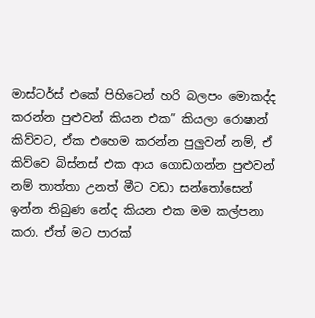මාස්ටර්ස් එකේ පිහිටෙන් හරි බලපං මොකද්ද කරන්න පුළුවන් කියන එක” කියලා රොෂාන් කිව්වට, ඒක එහෙම කරන්න පුලුවන් නම්, ඒ කිව්වෙ බිස්නස් එක ආය ගොඩගන්න පුළුවන් නම් තාත්තා උනත් මීට වඩා සන්තෝසෙන් ඉන්න තිබුණ නේද කියන එක මම කල්පනා කරා. ඒත් මට පාරක්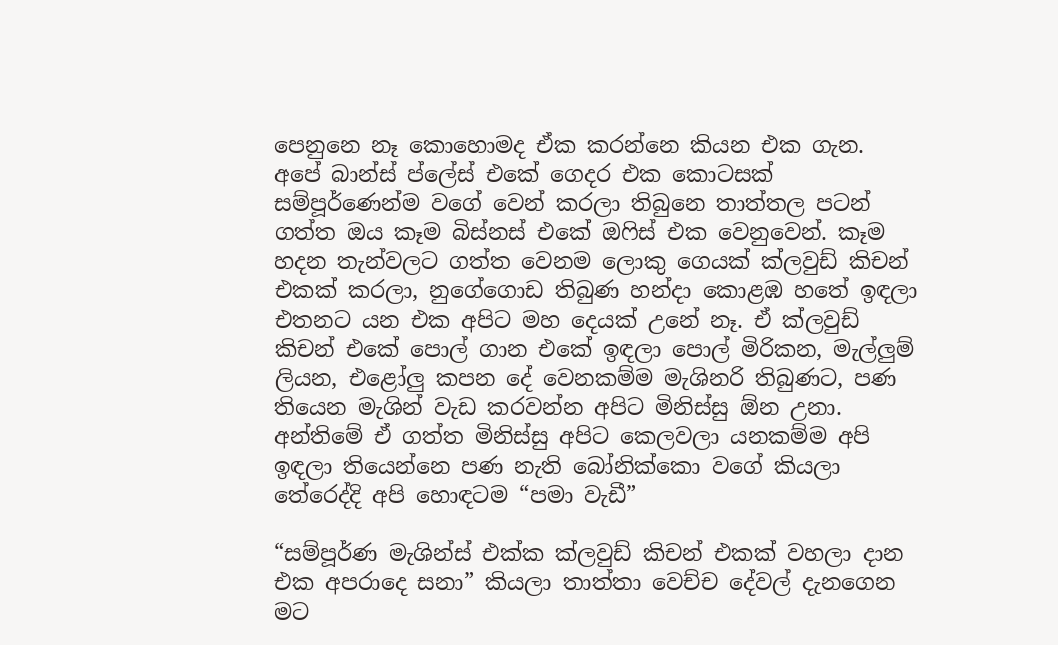පෙනුනෙ නෑ කොහොමද ඒක කරන්නෙ කියන එක ගැන. අපේ බාන්ස් ප්ලේස් එකේ ගෙදර එක කොටසක් සම්පූර්ණෙන්ම වගේ වෙන් කරලා තිබුනෙ තාත්තල පටන් ගත්ත ඔය කෑම බිස්නස් එකේ ඔෆිස් එක වෙනුවෙන්. කෑම හදන තැන්වලට ගත්ත වෙනම ලොකු ගෙයක් ක්ලවුඩ් කිචන් එකක් කරලා, නුගේගොඩ තිබුණ හන්දා කොළඹ හතේ ඉඳලා එතනට යන එක අපිට මහ දෙයක් උනේ නෑ. ඒ ක්ලවුඩ් කිචන් එකේ පොල් ගාන එකේ ඉඳලා පොල් මිරිකන, මැල්ලුම් ලියන, එළෝලු කපන දේ වෙනකම්ම මැශිනරි තිබුණට, පණ තියෙන මැශින් වැඩ කරවන්න අපිට මිනිස්සු ඕන උනා. අන්තිමේ ඒ ගත්ත මිනිස්සු අපිට කෙලවලා යනකම්ම අපි ඉඳලා තියෙන්නෙ පණ නැති බෝනික්කො වගේ කියලා තේරෙද්දි අපි හොඳටම “පමා වැඩී”

“සම්පූර්ණ මැශින්ස් එක්ක ක්ලවුඩ් කිචන් එකක් වහලා දාන එක අපරාදෙ සනා” කියලා තාත්තා වෙච්ච දේවල් දැනගෙන මට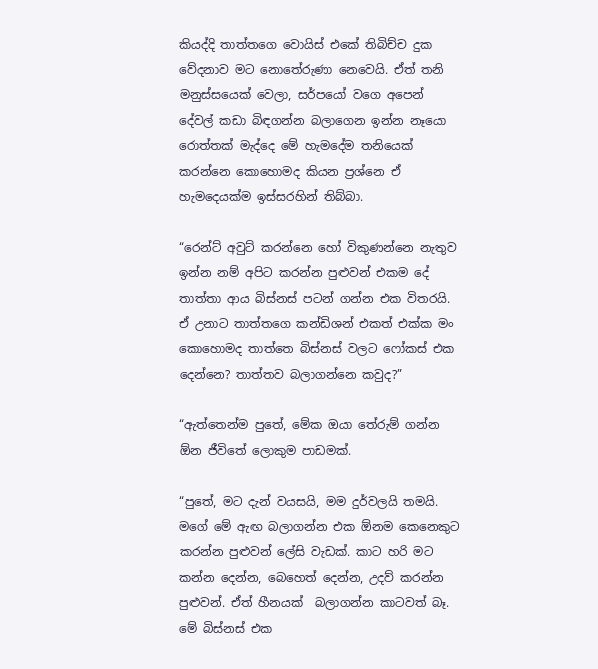කියද්දි තාත්තගෙ වොයිස් එකේ තිබිච්ච දුක වේදනාව මට නොතේරුණා නෙවෙයි. ඒත් තනි මනුස්සයෙක් වෙලා, සර්පයෝ වගෙ අපෙන් දේවල් කඩා බිඳගන්න බලාගෙන ඉන්න නෑයො රොත්තක් මැද්දෙ මේ හැමදේම තනියෙක් කරන්නෙ කොහොමද කියන ප්‍රශ්නෙ ඒ හැමදෙයක්ම ඉස්සරහින් තිබ්බා.

“රෙන්ට් අවුට් කරන්නෙ හෝ විකුණන්නෙ නැතුව ඉන්න නම් අපිට කරන්න පුළුවන් එකම දේ තාත්තා ආය බිස්නස් පටන් ගන්න එක විතරයි. ඒ උනාට තාත්තගෙ කන්ඩිශන් එකත් එක්ක මං කොහොමද තාත්තෙ බිස්නස් වලට ෆෝකස් එක දෙන්නෙ? තාත්තව බලාගන්නෙ කවුද?”

“ඇත්තෙන්ම පුතේ, මේක ඔයා තේරුම් ගන්න ඕන ජීවිතේ ලොකුම පාඩමක්.

“පුතේ, මට දැන් වයසයි, මම දුර්වලයි තමයි. මගේ මේ ඇඟ බලාගන්න එක ඕනම කෙනෙකුට කරන්න පුළුවන් ලේසි වැඩක්. කාට හරි මට කන්න දෙන්න, බෙහෙත් දෙන්න, උදව් කරන්න පුළුවන්. ඒත් හීනයක්  බලාගන්න කාටවත් බෑ. මේ බිස්නස් එක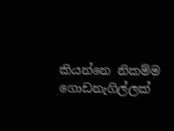කියන්නෙ නිකම්ම ගොඩනැගිල්ලක්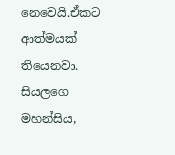නෙවෙයි.ඒකට ආත්මයක් තියෙනවා. සියලගෙ මහන්සිය,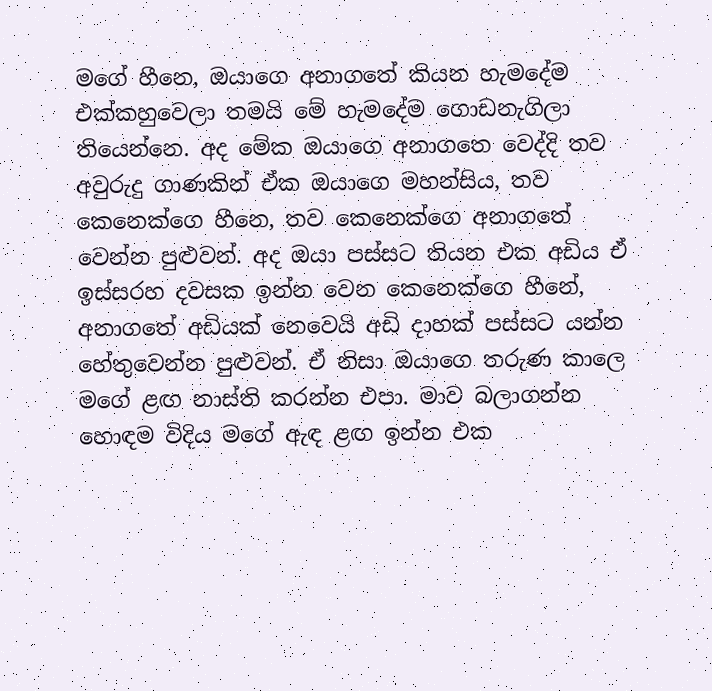මගේ හීනෙ, ඔයාගෙ අනාගතේ කියන හැමදේම එක්කහුවෙලා තමයි මේ හැමදේම ගොඩනැගිලා තියෙන්නෙ. අද මේක ඔයාගෙ අනාගතෙ වෙද්දි තව අවුරුදු ගාණකින් ඒක ඔයාගෙ මහන්සිය, තව කෙනෙක්ගෙ හීනෙ, තව කෙනෙක්ගෙ අනාගතේ වෙන්න පුළුවන්. අද ඔයා පස්සට තියන එක අඩිය ඒ ඉස්සරහ දවසක ඉන්න වෙන කෙනෙක්ගෙ හීනේ, අනාගතේ අඩියක් නෙවෙයි අඩි දාහක් පස්සට යන්න හේතුවෙන්න පුළුවන්. ඒ නිසා ඔයාගෙ තරුණ කාලෙ මගේ ළඟ නාස්ති කරන්න එපා. මාව බලාගන්න හොඳම විදිය මගේ ඇඳ ළඟ ඉන්න එක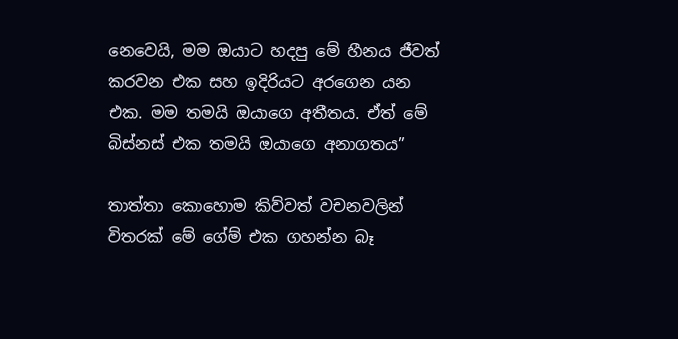නෙවෙයි, මම ඔයාට හදපු මේ හීනය ජීවත් කරවන එක සහ ඉදිරියට අරගෙන යන එක. මම තමයි ඔයාගෙ අතීතය. ඒත් මේ බිස්නස් එක තමයි ඔයාගෙ අනාගතය”

තාත්තා කොහොම කිව්වත් වචනවලින් විතරක් මේ ගේම් එක ගහන්න බෑ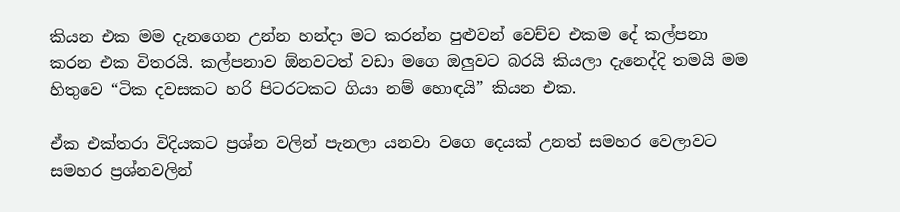කියන එක මම දැනගෙන උන්න හන්දා මට කරන්න පුළුවන් වෙච්ච එකම දේ කල්පනා කරන එක විතරයි. කල්පනාව ඕනවටත් වඩා මගෙ ඔලුවට බරයි කියලා දැනෙද්දි තමයි මම හිතුවෙ “ටික දවසකට හරි පිටරටකට ගියා නම් හොඳයි” කියන එක.

ඒක එක්තරා විදියකට ප්‍රශ්න වලින් පැනලා යනවා වගෙ දෙයක් උනත් සමහර වෙලාවට සමහර ප්‍රශ්නවලින්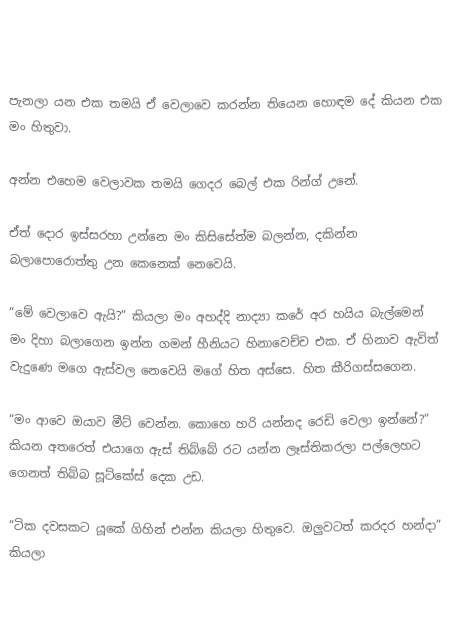පැනලා යන එක තමයි ඒ වෙලාවෙ කරන්න තියෙන හොඳම දේ කියන එක මං හිතුවා.

අන්න එහෙම වෙලාවක තමයි ගෙදර බෙල් එක රින්ග් උනේ.

ඒත් දොර ඉස්සරහා උන්නෙ මං කිසිසේත්ම බලන්න, දකින්න බලාපොරොත්තු උන කෙනෙක් නෙවෙයි.

“මේ වෙලාවෙ ඇයි?” කියලා මං අහද්දි නාද්‍යා කරේ අර හයිය බැල්මෙන් මං දිහා බලාගෙන ඉන්න ගමන් හීනියට හිනාවෙච්ච එක. ඒ හිනාව ඇවිත් වැදුණෙ මගෙ ඇස්වල නෙවෙයි මගේ හිත අස්සෙ. හිත කීරිගස්සගෙන.

“මං ආවෙ ඔයාව මීට් වෙන්න. කොහෙ හරි යන්නද රෙඩි වෙලා ඉන්නේ?” කියන අතරෙත් එයාගෙ ඇස් තිබ්බේ රට යන්න ලෑස්තිකරලා පල්ලෙහට ගෙනත් තිබ්බ සූට්කේස් දෙක උඩ.

“ටික දවසකට යූකේ ගිහින් එන්න කියලා හිතුවෙ. ඔලුවටත් කරදර හන්දා” කියලා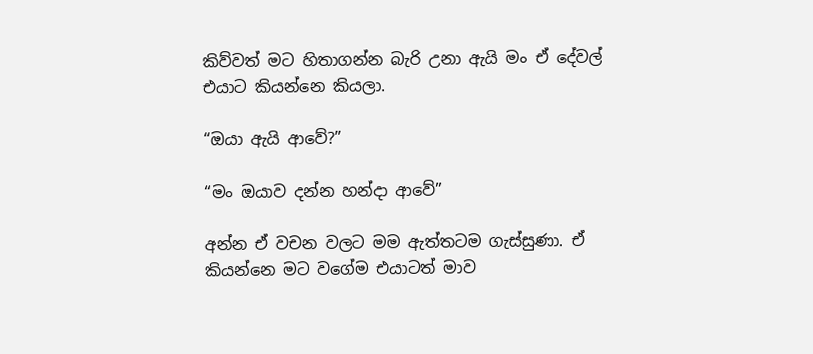කිව්වත් මට හිතාගන්න බැරි උනා ඇයි මං ඒ දේවල් එයාට කියන්නෙ කියලා.

“ඔයා ඇයි ආවේ?”

“මං ඔයාව දන්න හන්දා ආවේ”

අන්න ඒ වචන වලට මම ඇත්තටම ගැස්සුණා. ඒ කියන්නෙ මට වගේම එයාටත් මාව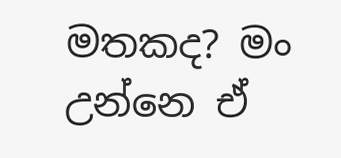මතකද? මං උන්නෙ ඒ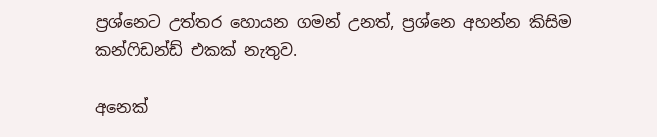ප්‍රශ්නෙට උත්තර හොයන ගමන් උනත්, ප්‍රශ්නෙ අහන්න කිසිම කන්ෆිඩන්ඩ් එකක් නැතුව.

අනෙක්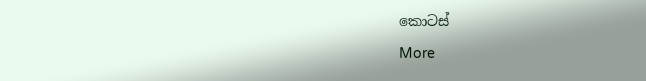කොටස්

More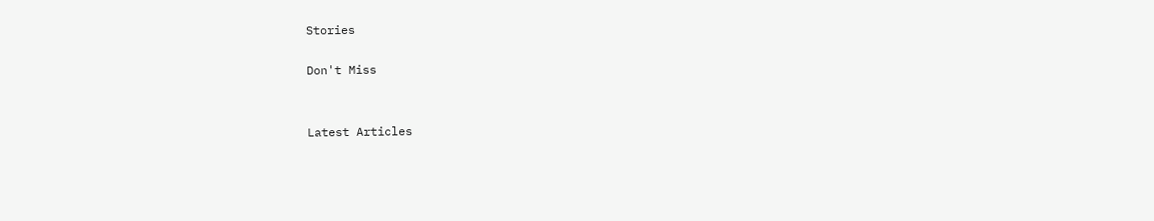Stories

Don't Miss


Latest Articles